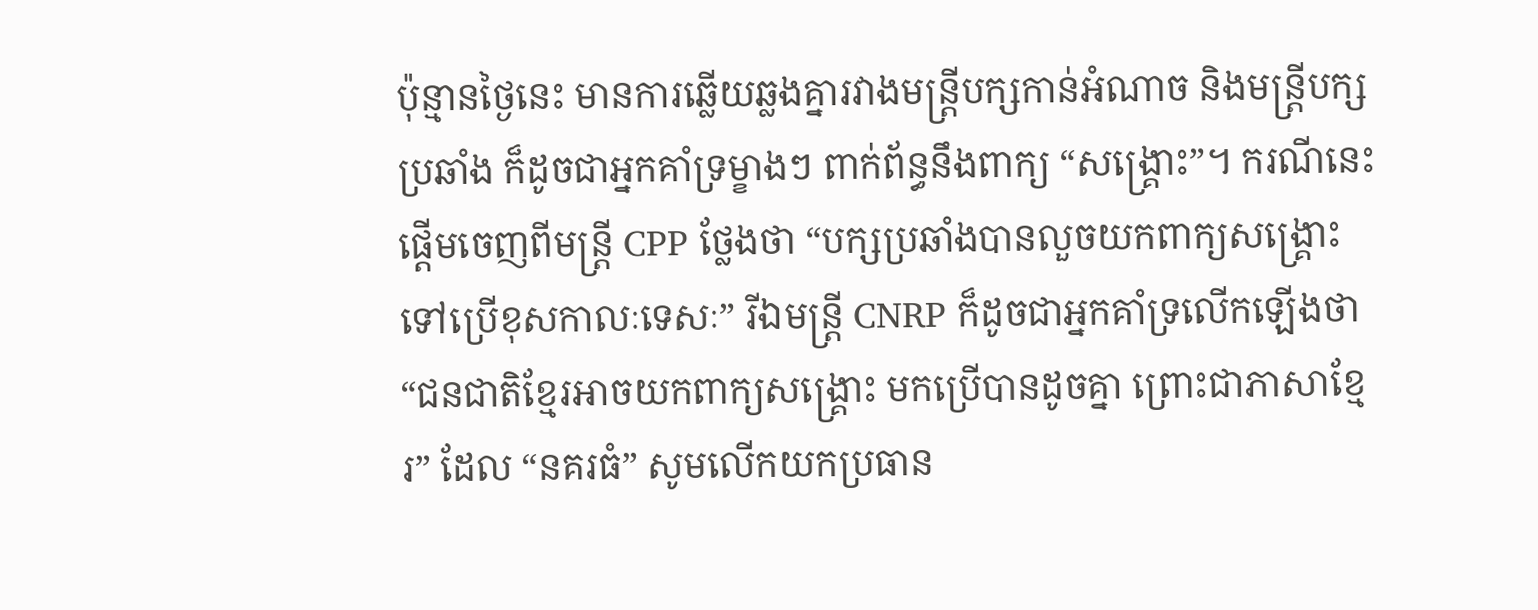ប៉ុន្មានថ្ងៃនេះ មានការឆ្លើយឆ្លងគ្នារវាងមន្ត្រីបក្សកាន់អំណាច និងមន្ត្រីបក្សប្រឆាំង ក៏ដូចជាអ្នកគាំទ្រម្ខាងៗ ពាក់ព័ន្ធនឹងពាក្យ “សង្គ្រោះ”។ ករណីនេះផ្តើមចេញពីមន្ត្រី CPP ថ្លែងថា “បក្សប្រឆាំងបានលួចយកពាក្យសង្គ្រោះ ទៅប្រើខុសកាលៈទេសៈ” រីឯមន្ត្រី CNRP ក៏ដូចជាអ្នកគាំទ្រលើកឡើងថា “ជនជាតិខ្មែរអាចយកពាក្យសង្គ្រោះ មកប្រើបានដូចគ្នា ព្រោះជាភាសាខ្មែរ” ដែល “នគរធំ” សូមលើកយកប្រធាន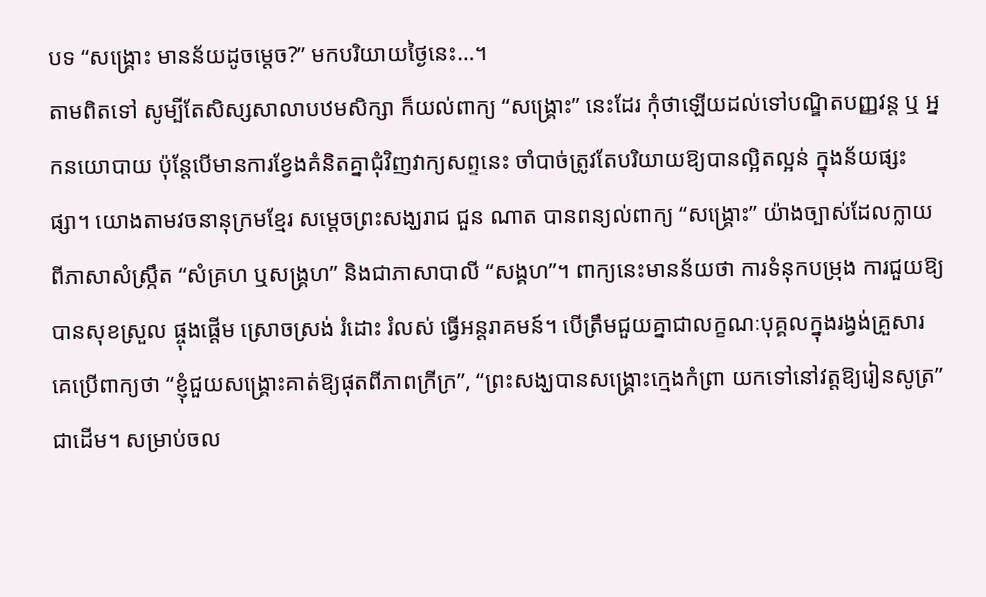បទ “សង្គ្រោះ មានន័យដូចម្តេច?” មកបរិយាយថ្ងៃនេះ…។
តាមពិតទៅ សូម្បីតែសិស្សសាលាបឋមសិក្សា ក៏យល់ពាក្យ “សង្គ្រោះ” នេះដែរ កុំថាឡើយដល់ទៅបណ្ឌិតបញ្ញវន្ត ឬ អ្នកនយោបាយ ប៉ុន្តែបើមានការខ្វែងគំនិតគ្នាជុំវិញវាក្យសព្ទនេះ ចាំបាច់ត្រូវតែបរិយាយឱ្យបានល្អិតល្អន់ ក្នុងន័យផ្សះផ្សា។ យោងតាមវចនានុក្រមខ្មែរ សម្តេចព្រះសង្ឃរាជ ជួន ណាត បានពន្យល់ពាក្យ “សង្គ្រោះ” យ៉ាងច្បាស់ដែលក្លាយពីភាសាសំស្ក្រឹត “សំគ្រហ ឬសង្គ្រហ” និងជាភាសាបាលី “សង្គហ”។ ពាក្យនេះមានន័យថា ការទំនុកបម្រុង ការជួយឱ្យបានសុខស្រួល ផ្ចុងផ្តើម ស្រោចស្រង់ រំដោះ រំលស់ ធ្វើអន្តរាគមន៍។ បើត្រឹមជួយគ្នាជាលក្ខណៈបុគ្គលក្នុងរង្វង់គ្រួសារ គេប្រើពាក្យថា “ខ្ញុំជួយសង្គ្រោះគាត់ឱ្យផុតពីភាពក្រីក្រ”, “ព្រះសង្ឃបានសង្គ្រោះក្មេងកំព្រា យកទៅនៅវត្តឱ្យរៀនសូត្រ” ជាដើម។ សម្រាប់ចល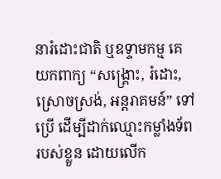នារំដោះជាតិ ឬឧទ្ទាមកម្ម គេយកពាក្យ “សង្គ្រោះ, រំដោះ, ស្រោចស្រង់, អន្តរាគមន៍” ទៅប្រើ ដើម្បីដាក់ឈ្មោះកម្លាំងទ័ពរបស់ខ្លួន ដោយលើក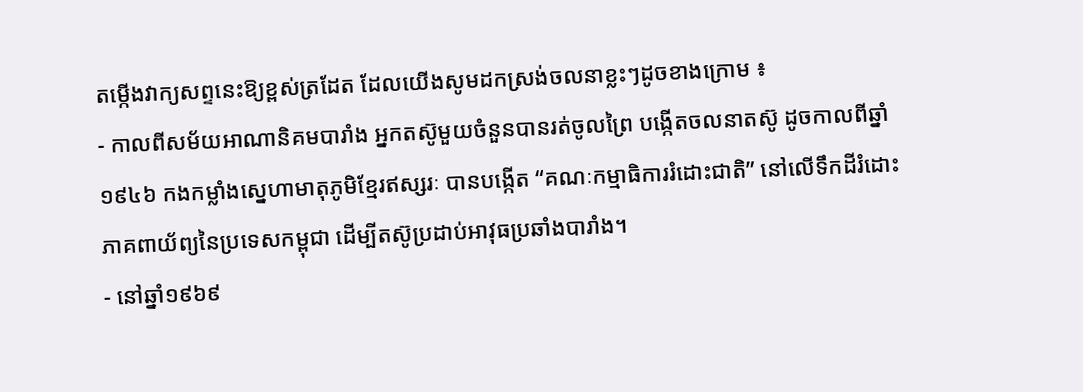តម្កើងវាក្យសព្ទនេះឱ្យខ្ពស់ត្រដែត ដែលយើងសូមដកស្រង់ចលនាខ្លះៗដូចខាងក្រោម ៖
- កាលពីសម័យអាណានិគមបារាំង អ្នកតស៊ូមួយចំនួនបានរត់ចូលព្រៃ បង្កើតចលនាតស៊ូ ដូចកាលពីឆ្នាំ១៩៤៦ កងកម្លាំងស្នេហាមាតុភូមិខ្មែរឥស្សរៈ បានបង្កើត “គណៈកម្មាធិការរំដោះជាតិ” នៅលើទឹកដីរំដោះ ភាគពាយ័ព្យនៃប្រទេសកម្ពុជា ដើម្បីតស៊ូប្រដាប់អាវុធប្រឆាំងបារាំង។
- នៅឆ្នាំ១៩៦៩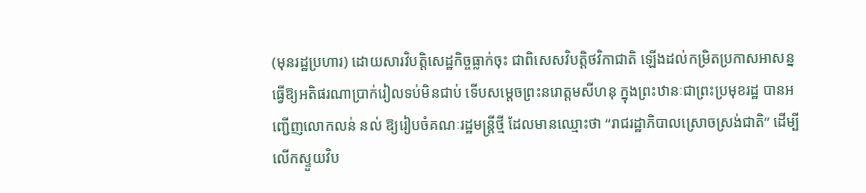(មុនរដ្ឋប្រហារ) ដោយសារវិបត្តិសេដ្ឋកិច្ចធ្លាក់ចុះ ជាពិសេសវិបត្តិថវិកាជាតិ ឡើងដល់កម្រិតប្រកាសអាសន្ន ធ្វើឱ្យអតិផរណាប្រាក់រៀលទប់មិនជាប់ ទើបសម្តេចព្រះនរោត្តមសីហនុ ក្នុងព្រះឋានៈជាព្រះប្រមុខរដ្ឋ បានអញ្ជើញលោកលន់ នល់ ឱ្យរៀបចំគណៈរដ្ឋមន្ត្រីថ្មី ដែលមានឈ្មោះថា “រាជរដ្ឋាភិបាលស្រោចស្រង់ជាតិ” ដើម្បីលើកស្ទួយវិប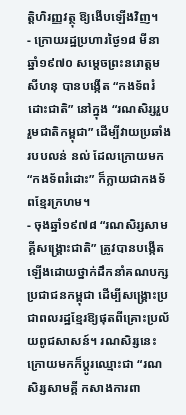ត្តិហិរញ្ញវត្ថុ ឱ្យងើបឡើងវិញ។
- ក្រោយរដ្ឋប្រហារថ្ងៃ១៨ មីនា ឆ្នាំ១៩៧០ សម្តេចព្រះនរោត្តម សីហនុ បានបង្កើត “កងទ័ពរំដោះជាតិ” នៅក្នុង “រណសិរ្សរួបរួមជាតិកម្ពុជា” ដើម្បីវាយប្រឆាំងរបបលន់ នល់ ដែលក្រោយមក “កងទ័ពរំដោះ” ក៏ក្លាយជាកងទ័ពខ្មែរក្រហម។
- ចុងឆ្នាំ១៩៧៨ “រណសិរ្សសាមគ្គីសង្គ្រោះជាតិ” ត្រូវបានបង្កើតឡើងដោយថ្នាក់ដឹកនាំគណបក្សប្រជាជនកម្ពុជា ដើម្បីសង្គ្រោះប្រជាពលរដ្ឋខ្មែរឱ្យផុតពីគ្រោះប្រល័យពូជសាសន៍។ រណសិរ្សនេះ ក្រោយមកក៏ប្តូរឈ្មោះជា “រណសិរ្សសាមគ្គី កសាងការពា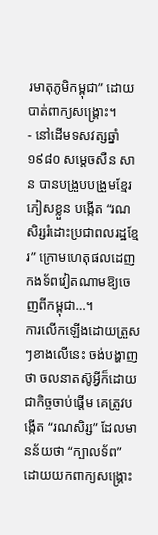រមាតុភូមិកម្ពុជា” ដោយបាត់ពាក្យសង្គ្រោះ។
- នៅដើមទសវត្សឆ្នាំ១៩៨០ សម្តេចសឺន សាន បានបង្រួបបង្រួមខ្មែរភៀសខ្លួន បង្កើត “រណសិរ្សរំដោះប្រជាពលរដ្ឋខ្មែរ” ក្រោមហេតុផលដេញកងទ័ពវៀតណាមឱ្យចេញពីកម្ពុជា…។
ការលើកឡើងដោយត្រួសៗខាងលើនេះ ចង់បង្ហាញថា ចលនាតស៊ូអ្វីក៏ដោយ ជាកិច្ចចាប់ផ្តើម គេត្រូវបង្កើត “រណសិរ្ស” ដែលមានន័យថា “ក្បាលទ័ព” ដោយយកពាក្យសង្គ្រោះ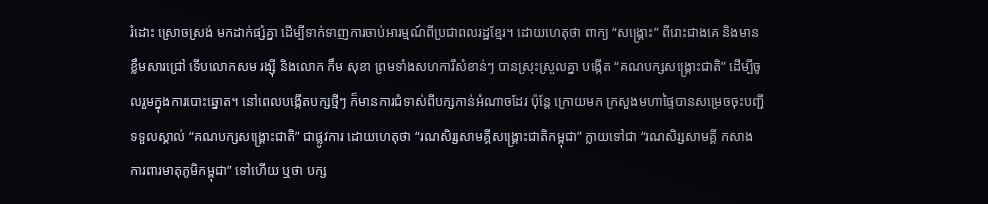រំដោះ ស្រោចស្រង់ មកដាក់ផ្សំគ្នា ដើម្បីទាក់ទាញការចាប់អារម្មណ៍ពីប្រជាពលរដ្ឋខ្មែរ។ ដោយហេតុថា ពាក្យ “សង្គ្រោះ” ពីរោះជាងគេ និងមានខ្លឹមសារជ្រៅ ទើបលោកសម រង្ស៊ី និងលោក កឹម សុខា ព្រមទាំងសហការីសំខាន់ៗ បានស្រុះស្រួលគ្នា បង្កើត “គណបក្សសង្គ្រោះជាតិ” ដើម្បីចូលរួមក្នុងការបោះឆ្នោត។ នៅពេលបង្កើតបក្សថ្មីៗ ក៏មានការជំទាស់ពីបក្សកាន់អំណាចដែរ ប៉ុន្តែ ក្រោយមក ក្រសួងមហាផ្ទៃបានសម្រេចចុះបញ្ជីទទួលស្គាល់ “គណបក្សសង្គ្រោះជាតិ” ជាផ្លូវការ ដោយហេតុថា “រណសិរ្សសាមគ្គីសង្គ្រោះជាតិកម្ពុជា” ក្លាយទៅជា “រណសិរ្សសាមគ្គី កសាង ការពារមាតុភូមិកម្ពុជា” ទៅហើយ ឬថា បក្ស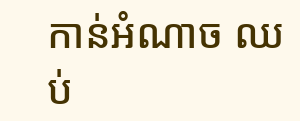កាន់អំណាច ឈប់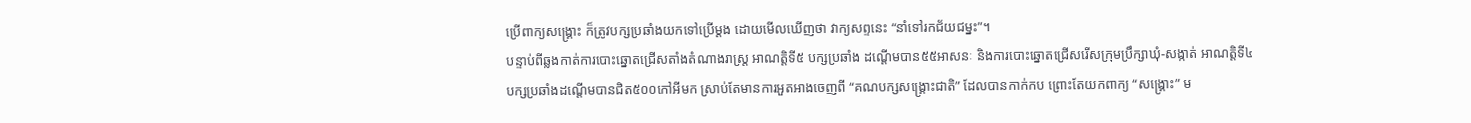ប្រើពាក្យសង្គ្រោះ ក៏ត្រូវបក្សប្រឆាំងយកទៅប្រើម្តង ដោយមើលឃើញថា វាក្យសព្ទនេះ “នាំទៅរកជ័យជម្នះ”។
បន្ទាប់ពីឆ្លងកាត់ការបោះឆ្នោតជ្រើសតាំងតំណាងរាស្ត្រ អាណត្តិទី៥ បក្សប្រឆាំង ដណ្តើមបាន៥៥អាសនៈ និងការបោះឆ្នោតជ្រើសរើសក្រុមប្រឹក្សាឃុំ-សង្កាត់ អាណត្តិទី៤ បក្សប្រឆាំងដណ្តើមបានជិត៥០០កៅអីមក ស្រាប់តែមានការអួតអាងចេញពី “គណបក្សសង្គ្រោះជាតិ” ដែលបានកាក់កប ព្រោះតែយកពាក្យ “សង្គ្រោះ” ម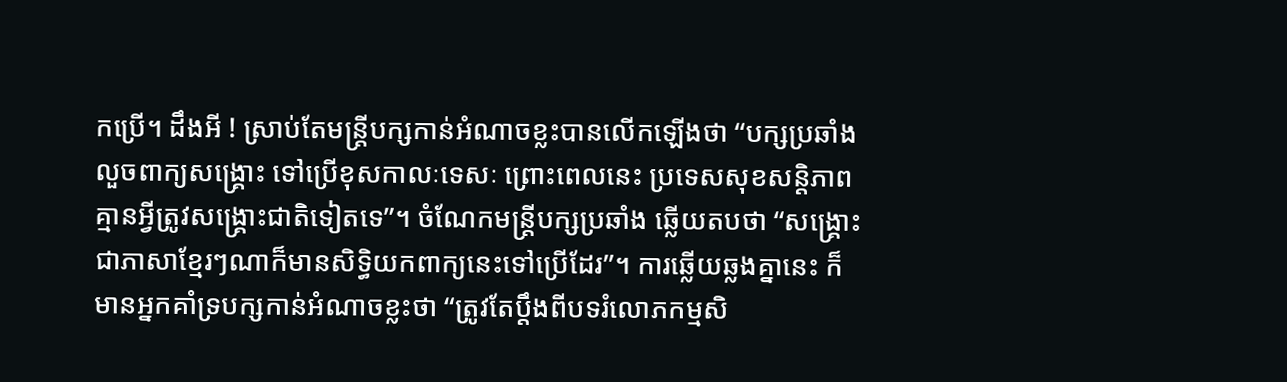កប្រើ។ ដឹងអី ! ស្រាប់តែមន្ត្រីបក្សកាន់អំណាចខ្លះបានលើកឡើងថា “បក្សប្រឆាំងលួចពាក្យសង្គ្រោះ ទៅប្រើខុសកាលៈទេសៈ ព្រោះពេលនេះ ប្រទេសសុខសន្តិភាព គ្មានអ្វីត្រូវសង្គ្រោះជាតិទៀតទេ”។ ចំណែកមន្ត្រីបក្សប្រឆាំង ឆ្លើយតបថា “សង្គ្រោះ ជាភាសាខ្មែរៗណាក៏មានសិទ្ធិយកពាក្យនេះទៅប្រើដែរ”។ ការឆ្លើយឆ្លងគ្នានេះ ក៏មានអ្នកគាំទ្របក្សកាន់អំណាចខ្លះថា “ត្រូវតែប្តឹងពីបទរំលោភកម្មសិ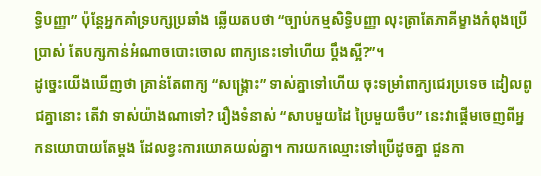ទ្ធិបញ្ញា” ប៉ុន្តែអ្នកគាំទ្របក្សប្រឆាំង ឆ្លើយតបថា “ច្បាប់កម្មសិទ្ធិបញ្ញា លុះត្រាតែភាគីម្ខាងកំពុងប្រើប្រាស់ តែបក្សកាន់អំណាចបោះចោល ពាក្យនេះទៅហើយ ប្តឹងស្អី?”។
ដូច្នេះយើងឃើញថា គ្រាន់តែពាក្យ “សង្គ្រោះ” ទាស់គ្នាទៅហើយ ចុះទម្រាំពាក្យជេរប្រទេច ដៀលពូជគ្នានោះ តើវា ទាស់យ៉ាងណាទៅ? រឿងទំនាស់ “សាបមួយដៃ ប្រៃមួយចឹប” នេះវាផ្តើមចេញពីអ្នកនយោបាយតែម្តង ដែលខ្វះការយោគយល់គ្នា។ ការយកឈ្មោះទៅប្រើដូចគ្នា ជួនកា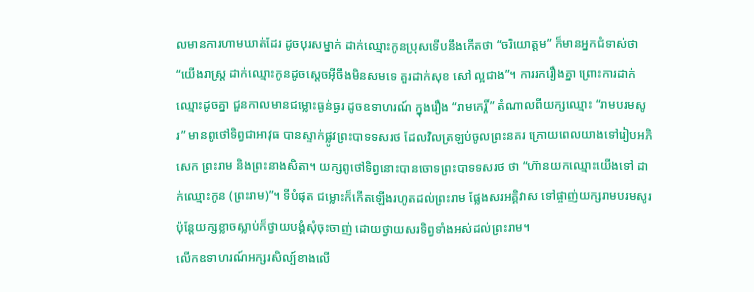លមានការហាមឃាត់ដែរ ដូចបុរសម្នាក់ ដាក់ឈ្មោះកូនប្រុសទើបនឹងកើតថា “ចរិយោត្តម” ក៏មានអ្នកជំទាស់ថា “យើងរាស្ត្រ ដាក់ឈ្មោះកូនដូចស្តេចអ៊ីចឹងមិនសមទេ គួរដាក់សុខ សៅ ល្អជាង”។ ការរករឿងគ្នា ព្រោះការដាក់ឈ្មោះដូចគ្នា ជួនកាលមានជម្លោះធ្ងន់ធ្ងរ ដូចឧទាហរណ៍ ក្នុងរឿង “រាមកេរ្តិ៍” តំណាលពីយក្សឈ្មោះ “រាមបរមសូរ” មានពូថៅទិព្វជាអាវុធ បានស្ទាក់ផ្លូវព្រះបាទទសរថ ដែលវិលត្រឡប់ចូលព្រះនគរ ក្រោយពេលយាងទៅរៀបអភិសេក ព្រះរាម និងព្រះនាងសិតា។ យក្សពូថៅទិព្វនោះបានចោទព្រះបាទទសរថ ថា “ហ៊ានយកឈ្មោះយើងទៅ ដាក់ឈ្មោះកូន (ព្រះរាម)”។ ទីបំផុត ជម្លោះក៏កើតឡើងរហូតដល់ព្រះរាម ផ្លែងសរអគ្គិវាស ទៅផ្ចាញ់យក្សរាមបរមសូរ ប៉ុន្តែយក្សខ្លាចស្លាប់ក៏ថ្វាយបង្គំសុំចុះចាញ់ ដោយថ្វាយសរទិព្វទាំងអស់ដល់ព្រះរាម។
លើកឧទាហរណ៍អក្សរសិល្ប៍ខាងលើ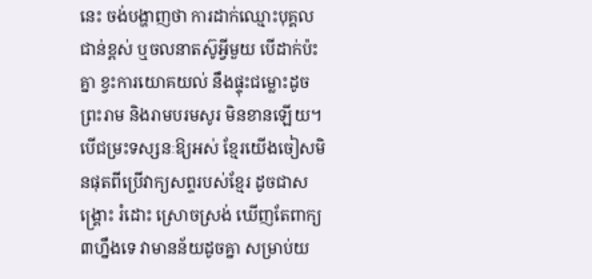នេះ ចង់បង្ហាញថា ការដាក់ឈ្មោះបុគ្គលជាន់ខ្ពស់ ឬចលនាតស៊ូអ្វីមួយ បើដាក់ប៉ះគ្នា ខ្វះការយោគយល់ នឹងផ្ទុះជម្លោះដូចព្រះរាម និងរាមបរមសូរ មិនខានឡើយ។ បើជម្រះទស្សនៈឱ្យអស់ ខ្មែរយើងចៀសមិនផុតពីប្រើវាក្យសព្ទរបស់ខ្មែរ ដូចជាសង្គ្រោះ រំដោះ ស្រោចស្រង់ ឃើញតែពាក្យ៣ហ្នឹងទេ វាមានន័យដូចគ្នា សម្រាប់យ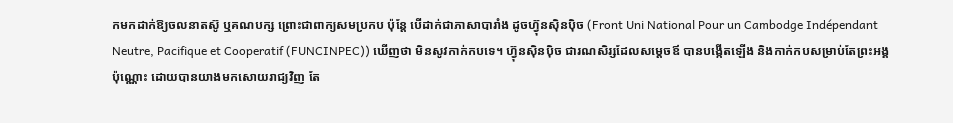កមកដាក់ឱ្យចលនាតស៊ូ ឬគណបក្ស ព្រោះជាពាក្យសមប្រកប ប៉ុន្តែ បើដាក់ជាភាសាបារាំង ដូចហ៊្វុនស៊ិនប៉ិច (Front Uni National Pour un Cambodge Indépendant Neutre, Pacifique et Cooperatif (FUNCINPEC)) ឃើញថា មិនសូវកាក់កបទេ។ ហ៊្វុនស៊ិនប៉ិច ជារណសិរ្សដែលសម្តេចឪ បានបង្កើតឡើង និងកាក់កបសម្រាប់តែព្រះអង្គប៉ុណ្ណោះ ដោយបានយាងមកសោយរាជ្យវិញ តែ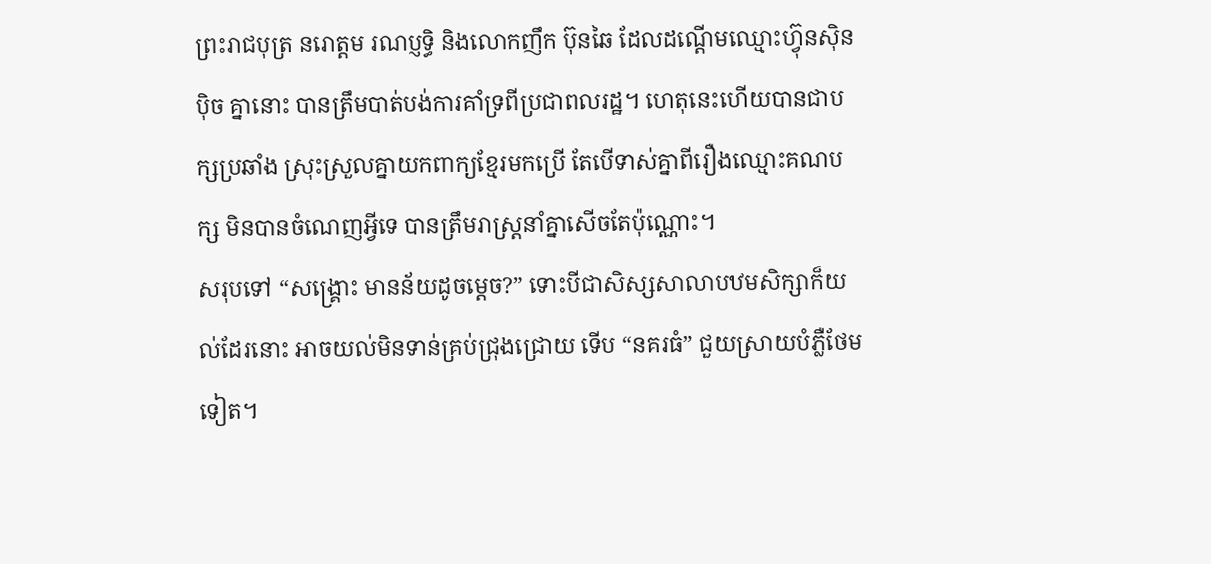ព្រះរាជបុត្រ នរោត្តម រណប្ញទ្ធិ និងលោកញឹក ប៊ុនឆៃ ដែលដណ្តើមឈ្មោះហ៊្វុនស៊ិនប៉ិច គ្នានោះ បានត្រឹមបាត់បង់ការគាំទ្រពីប្រជាពលរដ្ឋ។ ហេតុនេះហើយបានជាបក្សប្រឆាំង ស្រុះស្រួលគ្នាយកពាក្យខ្មែរមកប្រើ តែបើទាស់គ្នាពីរឿងឈ្មោះគណបក្ស មិនបានចំណេញអ្វីទេ បានត្រឹមរាស្ត្រនាំគ្នាសើចតែប៉ុណ្ណោះ។
សរុបទៅ “សង្គ្រោះ មានន័យដូចម្តេច?” ទោះបីជាសិស្សសាលាបឋមសិក្សាក៏យល់ដែរនោះ អាចយល់មិនទាន់គ្រប់ជ្រុងជ្រោយ ទើប “នគរធំ” ជួយស្រាយបំភ្លឺថែមទៀត។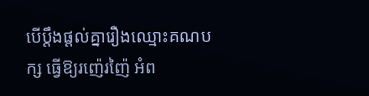បើប្តឹងផ្តល់គ្នារឿងឈ្មោះគណបក្ស ធ្វើឱ្យរញ៉េរញ៉ៃ អំព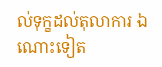ល់ទុក្ខដល់តុលាការ ឯណោះទៀត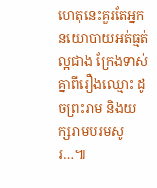ហេតុនេះគួរតែអ្នកនយោបាយអត់ធ្មត់ល្អជាង ក្រែងទាស់គ្នាពីរឿងឈ្មោះ ដូចព្រះរាម និងយក្សរាមបរមសូរ…៕